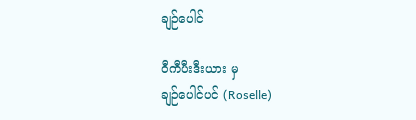ချဉ်ပေါင်

ဝီကီပီးဒီးယား မှ
ချဉ်ပေါင်ပင် (Roselle)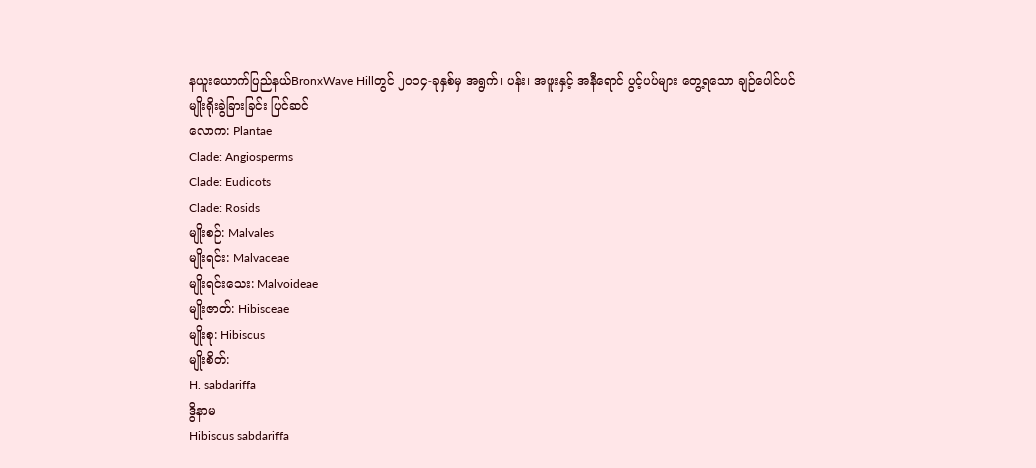နယူးယောက်ပြည်နယ်BronxWave Hillတွင် ၂၀၁၄-ခုနှစ်မှ အရွက်၊ ပန်း၊ အဖူးနှင့် အနီရောင် ပွင့်ပပ်များ တွေ့ရသော ချဉ်ပေါင်ပင်
မျိုးရိုးခွဲခြားခြင်း ပြင်ဆင်
လောက: Plantae
Clade: Angiosperms
Clade: Eudicots
Clade: Rosids
မျိုးစဉ်: Malvales
မျိုးရင်း: Malvaceae
မျိုးရင်းသေး: Malvoideae
မျိုးဇာတ်: Hibisceae
မျိုးစု: Hibiscus
မျိုးစိတ်:
H. sabdariffa
ဒွိနာမ
Hibiscus sabdariffa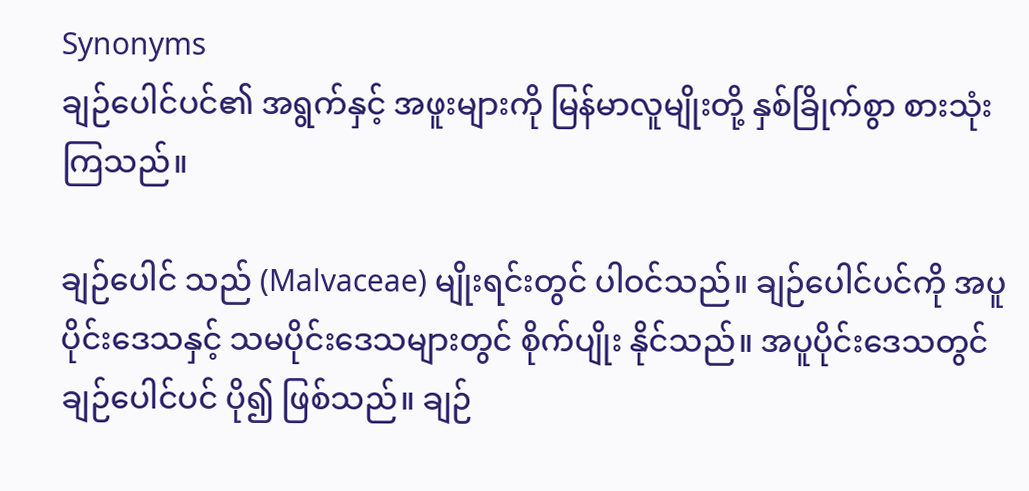Synonyms
ချဉ်ပေါင်ပင်၏ အရွက်နှင့် အဖူးများကို မြန်မာလူမျိုးတို့ နှစ်ခြိုက်စွာ စားသုံးကြသည်။

ချဉ်ပေါင် သည် (Malvaceae) မျိုးရင်းတွင် ပါဝင်သည်။ ချဉ်ပေါင်ပင်ကို အပူပိုင်းဒေသနှင့် သမပိုင်းဒေသများတွင် စိုက်ပျိုး နိုင်သည်။ အပူပိုင်းဒေသတွင် ချဉ်ပေါင်ပင် ပို၍ ဖြစ်သည်။ ချဉ်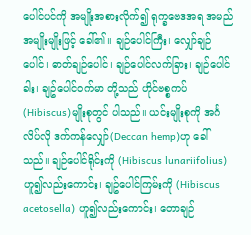ပေါင်ပင်ကို အမျိုးအစားလိုက်၍ ရုက္ခဗေဒအရ အမည် အမျိုးမျိုးဖြင့် ခေါ်၏။ ချဉ်ပေါင်ကြီး၊ လျှော်ချဉ်ပေါင်၊ ဓာတ်ချဉ်ပေါင်၊ ချဉ်ပေါင်လက်ခြား၊ ချဉ်ပေါင်ခါး၊ ချဥ်ပေါင်၀က်မာ တို့သည် ဟိုင်ဗစ္စကပ် (Hibiscus)မျိုးစုတွင် ပါသည်။ ယင်းမျိုးစုကို အင်္ဂလိပ်လို ဒက်ကန်လျှော်(Deccan hemp)ဟု ခေါ်သည်။ ချဉ်ပေါင်ရိုင်းကို (Hibiscus lunariifolius)ဟူ၍လည်းကောင်း၊ ချဥ်ပေါင်ကြမ်းကို (Hibiscus acetosella) ဟူ၍လည်းကောင်း၊ တောချဉ်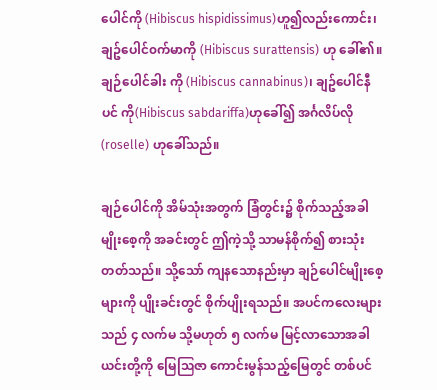ပေါင်ကို (Hibiscus hispidissimus)ဟူ၍လည်းကောင်း၊ ချဥ်ပေါင်၀က်မာကို (Hibiscus surattensis) ဟု ခေါ်၏။ ချဉ်ပေါင်ခါး ကို (Hibiscus cannabinus)၊ ချဥ်ပေါင်နီပင် ကို(Hibiscus sabdariffa)ဟုခေါ်၍ အင်္ဂလိပ်လို (roselle) ဟုခေါ်သည်။

ချဉ်ပေါင်ကို အိမ်သုံးအတွက် ခြံတွင်း၌ စိုက်သည့်အခါ မျိုးစေ့ကို အခင်းတွင် ဤကဲ့သို့ သာမန်စိုက်၍ စားသုံးတတ်သည်။ သို့သော် ကျနသောနည်းမှာ ချဉ်ပေါင်မျိုးစေ့များကို ပျိုးခင်းတွင် စိုက်ပျိုးရသည်။ အပင်ကလေးများသည် ၄ လက်မ သို့မဟုတ် ၅ လက်မ မြင့်လာသောအခါ ယင်းတို့ကို မြေဩဇာ ကောင်းမွန်သည့်မြေတွင် တစ်ပင်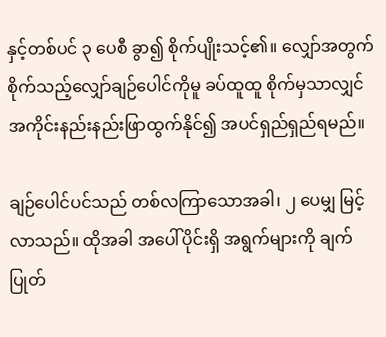နှင့်တစ်ပင် ၃ ပေစီ ခွာ၍ စိုက်ပျိုးသင့်၏။ လျှော်အတွက် စိုက်သည့်လျှော်ချဉ်ပေါင်ကိုမူ ခပ်ထူထူ စိုက်မှသာလျှင် အကိုင်းနည်းနည်းဖြာထွက်နိုင်၍ အပင်ရှည်ရှည်ရမည်။

ချဉ်ပေါင်ပင်သည် တစ်လကြာသောအခါ၊ ၂ ပေမျှ မြင့် လာသည်။ ထိုအခါ အပေါ်ပိုင်းရှိ အရွက်များကို ချက်ပြုတ်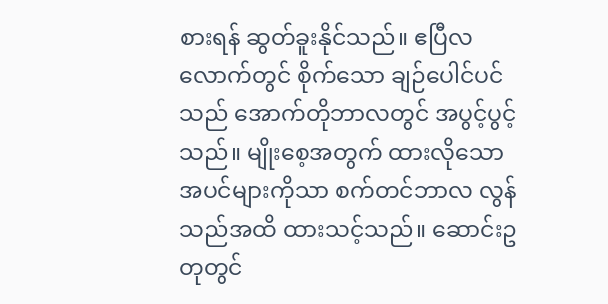စားရန် ဆွတ်ခူးနိုင်သည်။ ဧပြီလလောက်တွင် စိုက်သော ချဉ်ပေါင်ပင်သည် အောက်တိုဘာလတွင် အပွင့်ပွင့်သည်။ မျိုးစေ့အတွက် ထားလိုသော အပင်များကိုသာ စက်တင်ဘာလ လွန်သည်အထိ ထားသင့်သည်။ ဆောင်းဥတုတွင်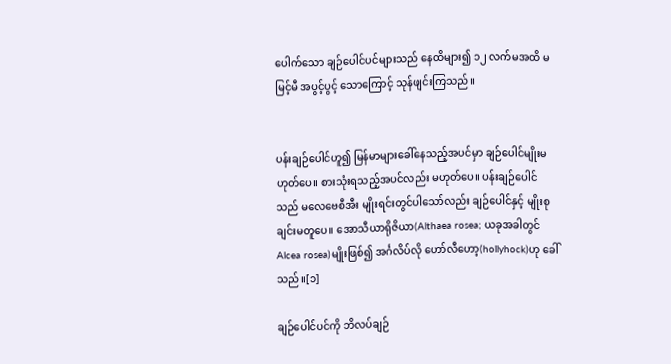ပေါက်သော ချဉ်ပေါင်ပင်များသည် နေထိများ၍ ၁၂ လက်မအထိ မမြင့်မီ အပွင့်ပွင့် သောကြောင့် သုန်ဖျင်းကြသည်။


ပန်းချဉ်ပေါင်ဟူ၍ မြန်မာများခေါ်နေသည့်အပင်မှာ ချဉ်ပေါင်မျိုးမဟုတ်ပေ။ စားသုံးရသည့်အပင်လည်း မဟုတ်ပေ။ ပန်းချဉ်ပေါင်သည် မလေဗေစီအီး မျိုးရင်းတွင်ပါသော်လည်း ချဉ်ပေါင်နှင့် မျိုးစုချင်းမတူပေ။ အောသီယာရိုဇိယာ(Althaea rosea; ယခုအခါတွင် Alcea rosea)မျိုးဖြစ်၍ အင်္ဂလိပ်လို ဟော်လီဟော့(hollyhock)ဟု ခေါ်သည်။[၁]

ချဉ်ပေါင်ပင်ကို ဘိလပ်ချဉ်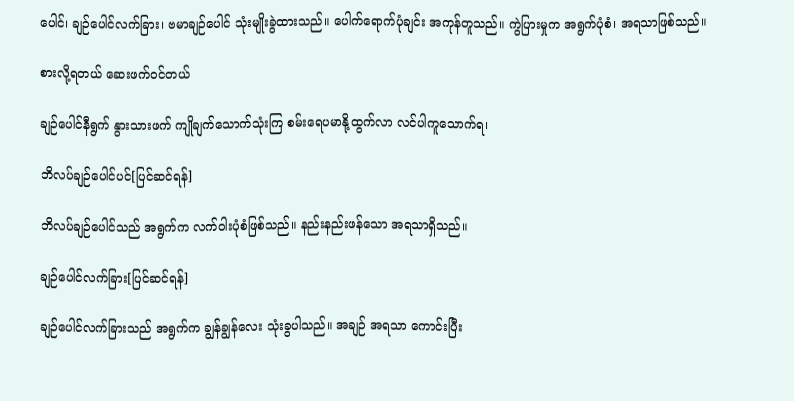ပေါင်၊ ချဉ်ပေါင်လက်ခြား၊ ဗမာချဉ်ပေါင် သုံးမျိုးခွဲထားသည်။ ပေါက်ရောက်ပုံချင်း အကုန်တူသည်။ ကွဲပြားမှုက အရွက်ပုံစံ၊ အရသာဖြစ်သည်။

စားလို့ရတယ် ဆေးဖက်ဝင်တယ်

ချဉ်ပေါင်နီရွက် နွားသားဖက် ကျိုချက်သောက်သုံးကြ စမ်းရေပမာနို့ထွက်လာ လင်ပါကူသောက်ရ၊

ဘိလပ်ချဉ်ပေါင်ပင်[ပြင်ဆင်ရန်]

ဘိလပ်ချဉ်ပေါင်သည် အရွက်က လက်ဝါးပုံစံဖြစ်သည်။ နည်းနည်းဖန်သော အရသာရှိသည်။

ချဉ်ပေါင်လက်ခြား[ပြင်ဆင်ရန်]

ချဉ်ပေါင်လက်ခြားသည် အရွက်က ချွန်ချွန်လေး သုံးခွပါသည်။ အချဉ် အရသာ ကောင်းပြီး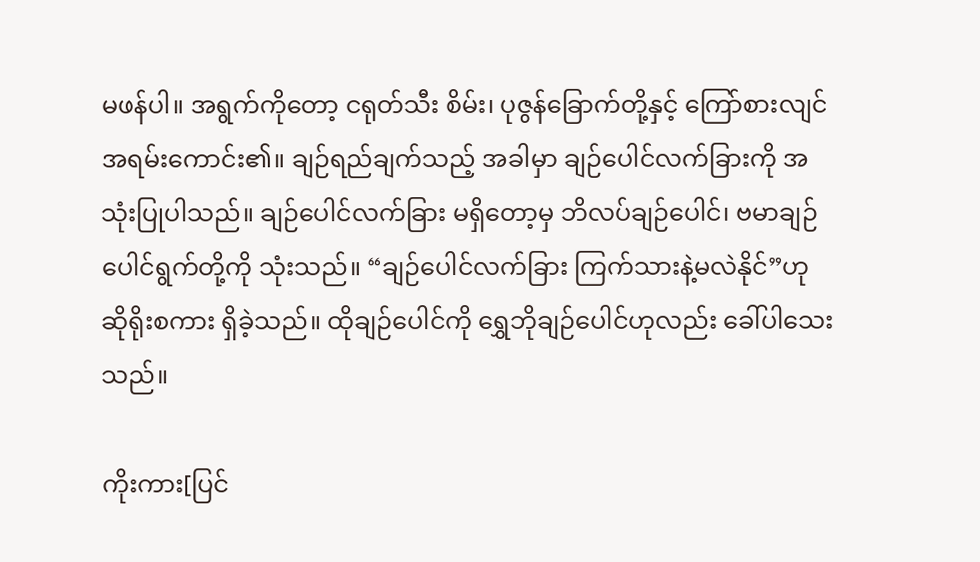မဖန်ပါ။ အရွက်ကိုတော့ ငရုတ်သီး စိမ်း၊ ပုဇွန်ခြောက်တို့နှင့် ကြော်စားလျင် အရမ်းကောင်း၏။ ချဉ်ရည်ချက်သည့် အခါမှာ ချဉ်ပေါင်လက်ခြားကို အသုံးပြုပါသည်။ ချဉ်ပေါင်လက်ခြား မရှိတော့မှ ဘိလပ်ချဉ်ပေါင်၊ ဗမာချဉ်ပေါင်ရွက်တို့ကို သုံးသည်။ “ချဉ်ပေါင်လက်ခြား ကြက်သားနဲ့မလဲနိုင်”ဟု ဆိုရိုးစကား ရှိခဲ့သည်။ ထိုချဉ်ပေါင်ကို ရွှေဘိုချဉ်ပေါင်ဟုလည်း ခေါ်ပါသေးသည်။

ကိုးကား[ပြင်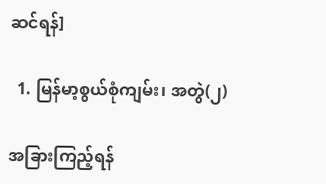ဆင်ရန်]

  1. မြန်မာ့စွယ်စုံကျမ်း၊ အတွဲ(၂)

အခြားကြည့်ရန်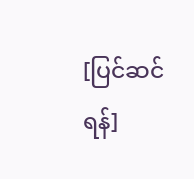[ပြင်ဆင်ရန်]